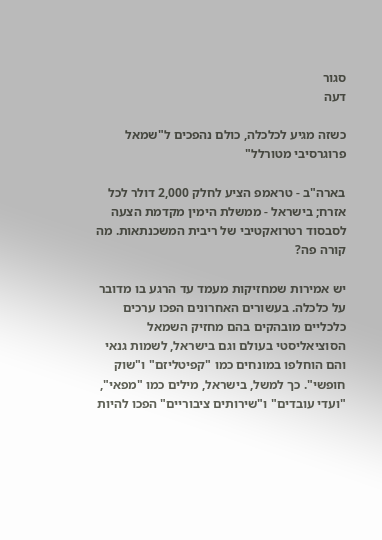סגור
דעה

כשזה מגיע לכלכלה, כולם נהפכים ל"שמאל פרוגרסיבי מטורלל"

בארה"ב - טראמפ הציע לחלק 2,000 דולר לכל אזרח; בישראל - ממשלת הימין מקדמת הצעה לסבסוד רטרואקטיבי של ריבית המשכנתאות. מה קורה פה?

יש אמירות שמחזיקות מעמד עד הרגע בו מדובר על כלכלה. בעשורים האחרונים הפכו ערכים כלכליים מובהקים בהם מחזיק השמאל הסוציאליסטי בעולם וגם בישראל, לשמות גנאי והם הוחלפו במונחים כמו "קפיטליזם" ו"שוק חופשי". כך למשל, בישראל, מילים כמו "מפאי", "ועדי עובדים" ו"שירותים ציבוריים" הפכו להיות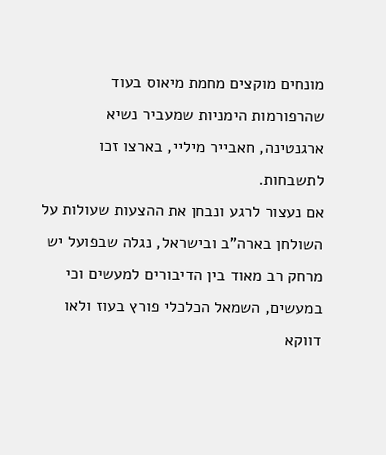מונחים מוקצים מחמת מיאוס בעוד שהרפורמות הימניות שמעביר נשיא ארגנטינה, חאבייר מיליי, בארצו זכו לתשבחות.
אם נעצור לרגע ונבחן את ההצעות שעולות על השולחן בארה"ב ובישראל, נגלה שבפועל יש מרחק רב מאוד בין הדיבורים למעשים וכי במעשים, השמאל הכלכלי פורץ בעוז ולאו דווקא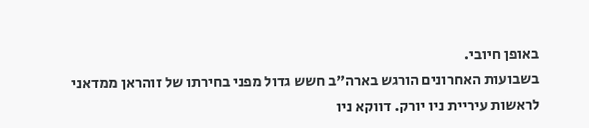באופן חיובי.
בשבועות האחרונים הורגש בארה"ב חשש גדול מפני בחירתו של זוהראן ממדאני לראשות עיריית ניו יורק. דווקא ניו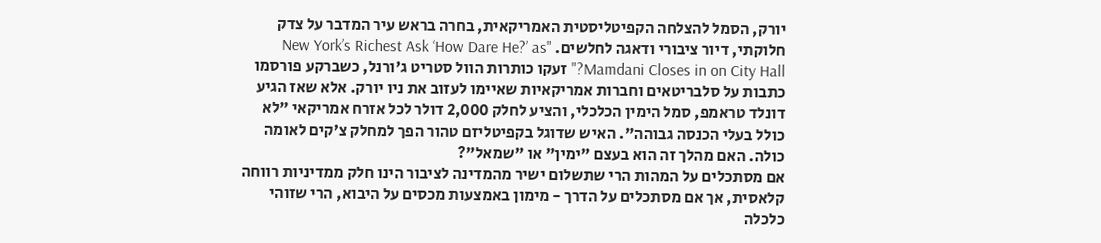יורק, הסמל להצלחה הקפיטליסטית האמריקאית, בחרה בראש עיר המדבר על צדק חלוקתי, דיור ציבורי ודאגה לחלשים. "New York’s Richest Ask ‘How Dare He?’ as Mamdani Closes in on City Hall?" זעקו כותרות הוול סטריט ג'ורנל, כשברקע פורסמו כתבות על סלבריטאים וחברות אמריקאיות שאיימו לעזוב את ניו יורק. אלא שאז הגיע דונלד טראמפ, סמל הימין הכלכלי, והציע לחלק 2,000 דולר לכל אזרח אמריקאי "לא כולל בעלי הכנסה גבוהה". האיש שדוגל בקפיטליזם טהור הפך למחלק צ’קים לאומה כולה. האם מהלך זה הוא בעצם "ימין" או "שמאל"?
אם מסתכלים על המהות הרי שתשלום ישיר מהמדינה לציבור הינו חלק ממדיניות רווחה קלאסית, אך אם מסתכלים על הדרך - מימון באמצעות מכסים על היבוא, הרי שזוהי כלכלה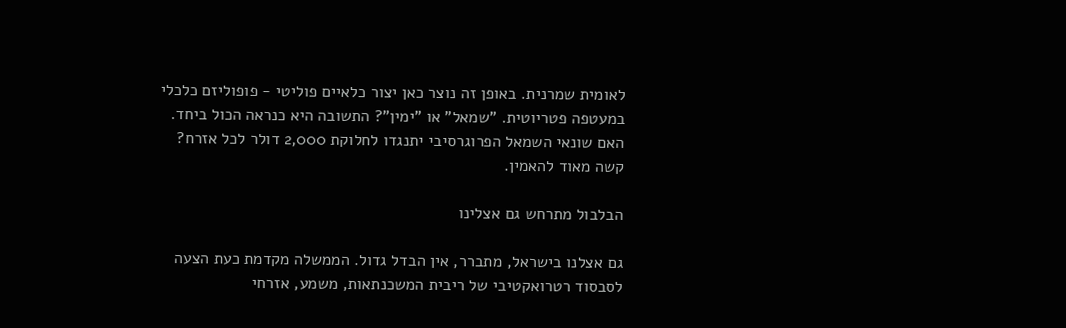לאומית שמרנית. באופן זה נוצר כאן יצור כלאיים פוליטי - פופוליזם כלכלי במעטפה פטריוטית. "שמאל" או "ימין"? התשובה היא כנראה הכול ביחד. האם שונאי השמאל הפרוגרסיבי יתנגדו לחלוקת 2,000 דולר לכל אזרח? קשה מאוד להאמין.

הבלבול מתרחש גם אצלינו

גם אצלנו בישראל, מתברר, אין הבדל גדול. הממשלה מקדמת כעת הצעה לסבסוד רטרואקטיבי של ריבית המשכנתאות, משמע, אזרחי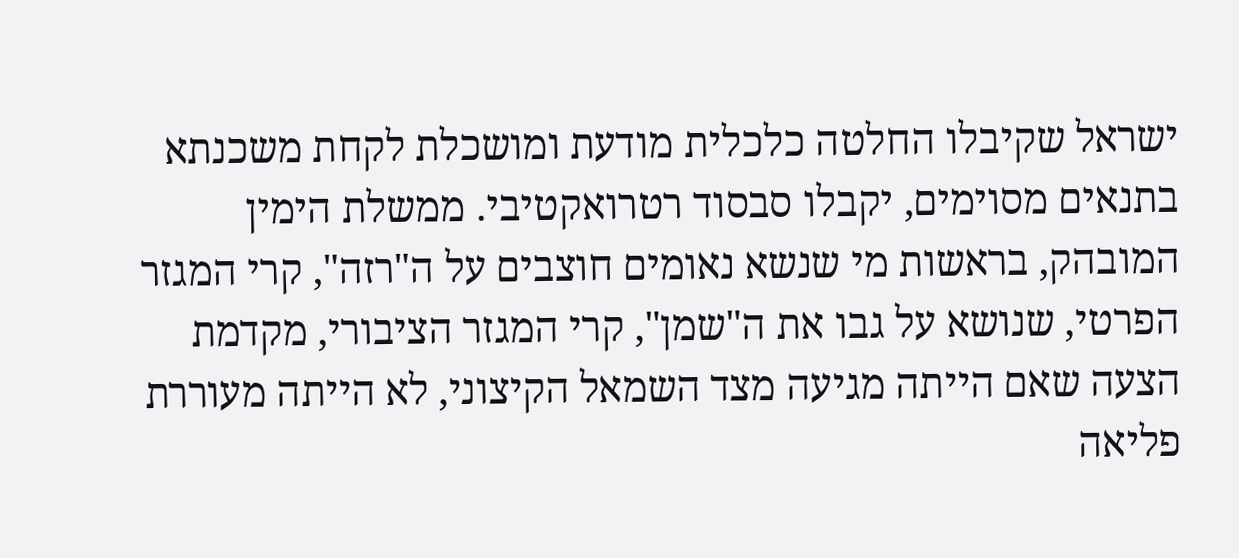ישראל שקיבלו החלטה כלכלית מודעת ומושכלת לקחת משכנתא בתנאים מסוימים, יקבלו סבסוד רטרואקטיבי. ממשלת הימין המובהק, בראשות מי שנשא נאומים חוצבים על ה"רזה", קרי המגזר הפרטי, שנושא על גבו את ה"שמן", קרי המגזר הציבורי, מקדמת הצעה שאם הייתה מגיעה מצד השמאל הקיצוני, לא הייתה מעוררת פליאה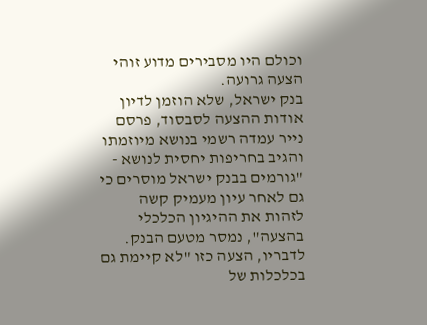וכולם היו מסבירים מדוע זוהי הצעה גרועה.
בנק ישראל, שלא הוזמן לדיון אודות ההצעה לסבסוד, פרסם נייר עמדה רשמי בנושא מיוזמתו והגיב בחריפות יחסית לנושא - "גורמים בבנק ישראל מוסרים כי גם לאחר עיון מעמיק קשה לזהות את ההיגיון הכלכלי בהצעה", נמסר מטעם הבנק. לדבריו, הצעה כזו "לא קיימת גם בכלכלות של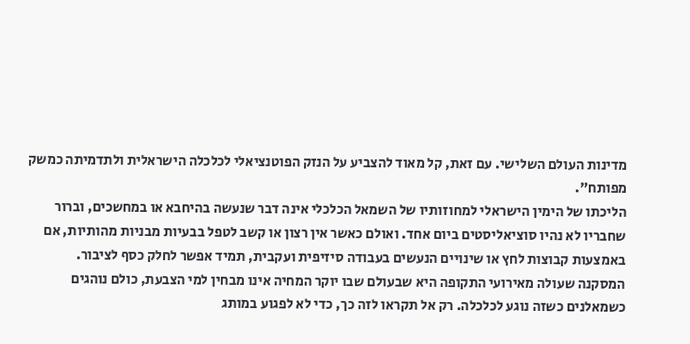מדינות העולם השלישי. עם זאת, קל מאוד להצביע על הנזק הפוטנציאלי לכלכלה הישראלית ולתדמיתה כמשק מפותח".
הליכתו של הימין הישראלי למחוזותיו של השמאל הכלכלי אינה דבר שנעשה בהיחבא או במחשכים, וברור שחבריו לא נהיו סוציאליסטים ביום אחד. ואולם כאשר אין רצון או קשב לטפל בבעיות מבניות מהותיות, אם באמצעות קבוצות לחץ או שינויים הנעשים בעבודה סיזיפית ועקבית, תמיד אפשר לחלק כסף לציבור.
המסקנה שעולה מאירועי התקופה היא שבעולם שבו יוקר המחיה אינו מבחין למי הצבעת, כולם נוהגים כשמאלנים כשזה נוגע לכלכלה. רק אל תקראו לזה כך, כדי לא לפגוע במותג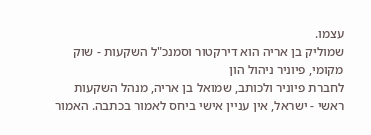עצמו.
שמוליק בן אריה הוא דירקטור וסמנכ"ל השקעות - שוק מקומי, פיוניר ניהול הון
לחברת פיוניר ולכותב, שמואל בן אריה, מנהל השקעות ראשי - ישראל, אין עניין אישי ביחס לאמור בכתבה. האמור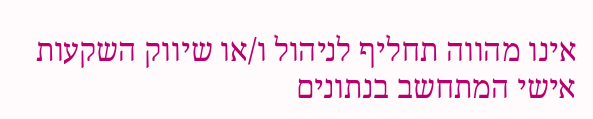אינו מהווה תחליף לניהול ו/או שיווק השקעות אישי המתחשב בנתונים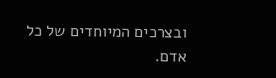ובצרכים המיוחדים של כל אדם.